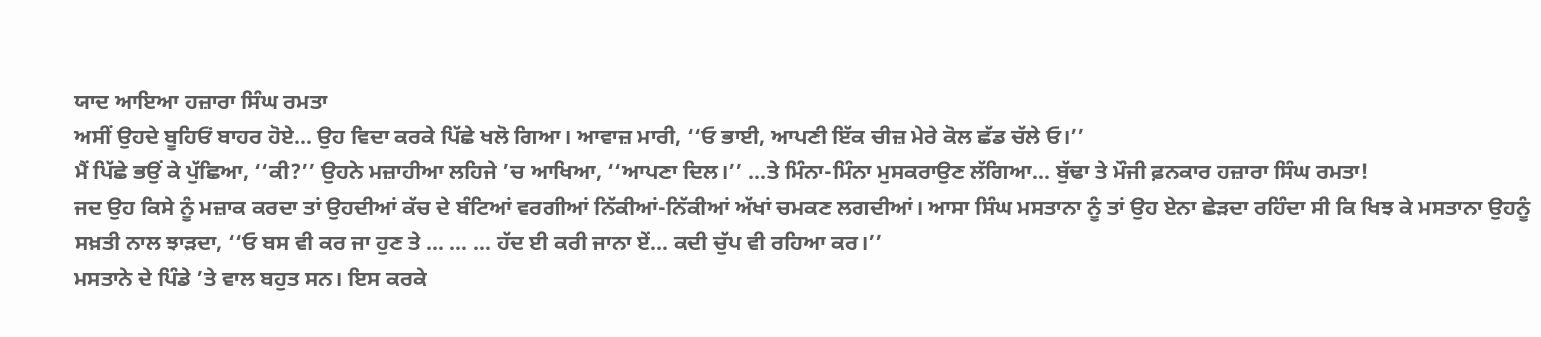ਯਾਦ ਆਇਆ ਹਜ਼ਾਰਾ ਸਿੰਘ ਰਮਤਾ
ਅਸੀਂ ਉਹਦੇ ਬੂਹਿਓਂ ਬਾਹਰ ਹੋਏ... ਉਹ ਵਿਦਾ ਕਰਕੇ ਪਿੱਛੇ ਖਲੋ ਗਿਆ। ਆਵਾਜ਼ ਮਾਰੀ, ‘‘ਓ ਭਾਈ, ਆਪਣੀ ਇੱਕ ਚੀਜ਼ ਮੇਰੇ ਕੋਲ ਛੱਡ ਚੱਲੇ ਓ।’’
ਮੈਂ ਪਿੱਛੇ ਭਉਂ ਕੇ ਪੁੱਛਿਆ, ‘‘ਕੀ?’’ ਉਹਨੇ ਮਜ਼ਾਹੀਆ ਲਹਿਜੇ ’ਚ ਆਖਿਆ, ‘‘ਆਪਣਾ ਦਿਲ।’’ ...ਤੇ ਮਿੰਨਾ-ਮਿੰਨਾ ਮੁਸਕਰਾਉਣ ਲੱਗਿਆ... ਬੁੱਢਾ ਤੇ ਮੌਜੀ ਫ਼ਨਕਾਰ ਹਜ਼ਾਰਾ ਸਿੰਘ ਰਮਤਾ!
ਜਦ ਉਹ ਕਿਸੇ ਨੂੰ ਮਜ਼ਾਕ ਕਰਦਾ ਤਾਂ ਉਹਦੀਆਂ ਕੱਚ ਦੇ ਬੰਟਿਆਂ ਵਰਗੀਆਂ ਨਿੱਕੀਆਂ-ਨਿੱਕੀਆਂ ਅੱਖਾਂ ਚਮਕਣ ਲਗਦੀਆਂ। ਆਸਾ ਸਿੰਘ ਮਸਤਾਨਾ ਨੂੰ ਤਾਂ ਉਹ ਏਨਾ ਛੇੜਦਾ ਰਹਿੰਦਾ ਸੀ ਕਿ ਖਿਝ ਕੇ ਮਸਤਾਨਾ ਉਹਨੂੰ ਸਖ਼ਤੀ ਨਾਲ ਝਾੜਦਾ, ‘‘ਓ ਬਸ ਵੀ ਕਰ ਜਾ ਹੁਣ ਤੇ ... ... ... ਹੱਦ ਈ ਕਰੀ ਜਾਨਾ ਏਂ... ਕਦੀ ਚੁੱਪ ਵੀ ਰਹਿਆ ਕਰ।’’
ਮਸਤਾਨੇ ਦੇ ਪਿੰਡੇ ’ਤੇ ਵਾਲ ਬਹੁਤ ਸਨ। ਇਸ ਕਰਕੇ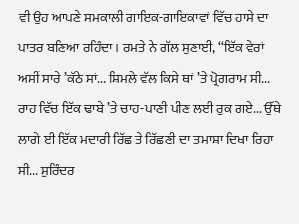ਵੀ ਉਹ ਆਪਣੇ ਸਮਕਾਲੀ ਗਾਇਕ-ਗਾਇਕਾਵਾਂ ਵਿੱਚ ਹਾਸੇ ਦਾ ਪਾਤਰ ਬਣਿਆ ਰਹਿੰਦਾ। ਰਮਤੇ ਨੇ ਗੱਲ ਸੁਣਾਈ, ‘‘ਇੱਕ ਵੇਰਾਂ ਅਸੀਂ ਸਾਰੇ ’ਕੱਠੇ ਸਾਂ... ਸ਼ਿਮਲੇ ਵੱਲ ਕਿਸੇ ਥਾਂ ’ਤੇ ਪ੍ਰੋਗਰਾਮ ਸੀ... ਰਾਹ ਵਿੱਚ ਇੱਕ ਢਾਬੇ ’ਤੇ ਚਾਹ-ਪਾਣੀ ਪੀਣ ਲਈ ਰੁਕ ਗਏ... ਉੱਥੇ ਲਾਗੇ ਈ ਇੱਕ ਮਦਾਰੀ ਰਿੱਛ ਤੇ ਰਿੱਛਣੀ ਦਾ ਤਮਾਸ਼ਾ ਦਿਖਾ ਰਿਹਾ ਸੀ... ਸੁਰਿੰਦਰ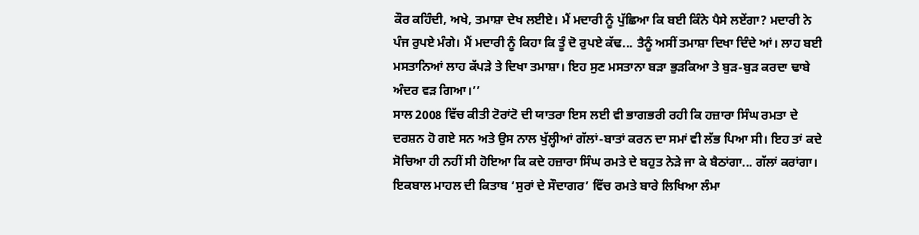ਕੌਰ ਕਹਿੰਦੀ, ਅਖੇ, ਤਮਾਸ਼ਾ ਦੇਖ ਲਈਏ। ਮੈਂ ਮਦਾਰੀ ਨੂੰ ਪੁੱਛਿਆ ਕਿ ਬਈ ਕਿੰਨੇ ਪੈਸੇ ਲਏਂਗਾ? ਮਦਾਰੀ ਨੇ ਪੰਜ ਰੁਪਏ ਮੰਗੇ। ਮੈਂ ਮਦਾਰੀ ਨੂੰ ਕਿਹਾ ਕਿ ਤੂੰ ਦੋ ਰੁਪਏ ਕੱਢ... ਤੈਨੂੰ ਅਸੀਂ ਤਮਾਸ਼ਾ ਦਿਖਾ ਦਿੰਦੇ ਆਂ। ਲਾਹ ਬਈ ਮਸਤਾਨਿਆਂ ਲਾਹ ਕੱਪੜੇ ਤੇ ਦਿਖਾ ਤਮਾਸ਼ਾ। ਇਹ ਸੁਣ ਮਸਤਾਨਾ ਬੜਾ ਭੁੜਕਿਆ ਤੇ ਬੁੜ-ਬੁੜ ਕਰਦਾ ਢਾਬੇ ਅੰਦਰ ਵੜ ਗਿਆ।’’
ਸਾਲ 2008 ਵਿੱਚ ਕੀਤੀ ਟੋਰਾਂਟੋ ਦੀ ਯਾਤਰਾ ਇਸ ਲਈ ਵੀ ਭਾਗਭਰੀ ਰਹੀ ਕਿ ਹਜ਼ਾਰਾ ਸਿੰਘ ਰਮਤਾ ਦੇ ਦਰਸ਼ਨ ਹੋ ਗਏ ਸਨ ਅਤੇ ਉਸ ਨਾਲ ਖੁੱਲ੍ਹੀਆਂ ਗੱਲਾਂ-ਬਾਤਾਂ ਕਰਨ ਦਾ ਸਮਾਂ ਵੀ ਲੱਭ ਪਿਆ ਸੀ। ਇਹ ਤਾਂ ਕਦੇ ਸੋਚਿਆ ਹੀ ਨਹੀਂ ਸੀ ਹੋਇਆ ਕਿ ਕਦੇ ਹਜ਼ਾਰਾ ਸਿੰਘ ਰਮਤੇ ਦੇ ਬਹੁਤ ਨੇੜੇ ਜਾ ਕੇ ਬੈਠਾਂਗਾ... ਗੱਲਾਂ ਕਰਾਂਗਾ।
ਇਕਬਾਲ ਮਾਹਲ ਦੀ ਕਿਤਾਬ ‘ਸੁਰਾਂ ਦੇ ਸੌਦਾਗਰ’ ਵਿੱਚ ਰਮਤੇ ਬਾਰੇ ਲਿਖਿਆ ਲੰਮਾ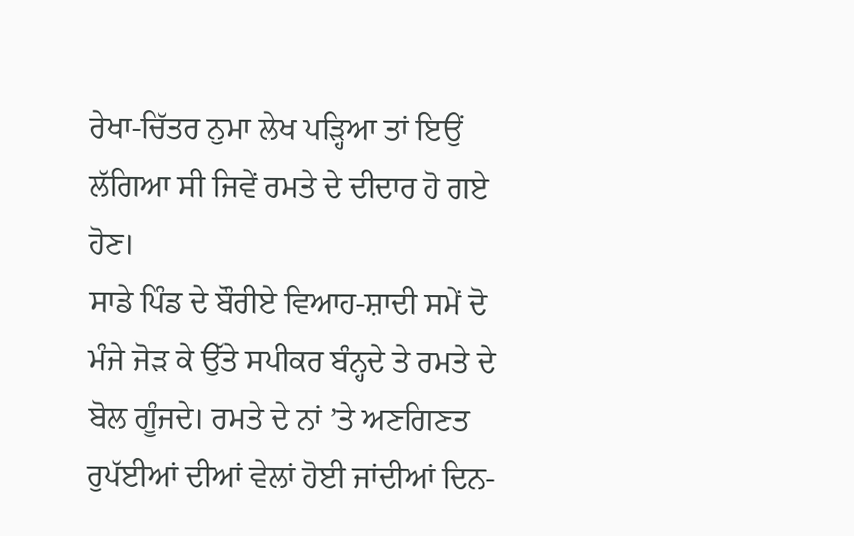ਰੇਖਾ-ਚਿੱਤਰ ਨੁਮਾ ਲੇਖ ਪੜ੍ਹਿਆ ਤਾਂ ਇਉਂ ਲੱਗਿਆ ਸੀ ਜਿਵੇਂ ਰਮਤੇ ਦੇ ਦੀਦਾਰ ਹੋ ਗਏ ਹੋਣ।
ਸਾਡੇ ਪਿੰਡ ਦੇ ਬੌਰੀਏ ਵਿਆਹ-ਸ਼ਾਦੀ ਸਮੇਂ ਦੋ ਮੰਜੇ ਜੋੜ ਕੇ ਉੱਤੇ ਸਪੀਕਰ ਬੰਨ੍ਹਦੇ ਤੇ ਰਮਤੇ ਦੇ ਬੋਲ ਗੂੰਜਦੇ। ਰਮਤੇ ਦੇ ਨਾਂ ’ਤੇ ਅਣਗਿਣਤ ਰੁਪੱਈਆਂ ਦੀਆਂ ਵੇਲਾਂ ਹੋਈ ਜਾਂਦੀਆਂ ਦਿਨ-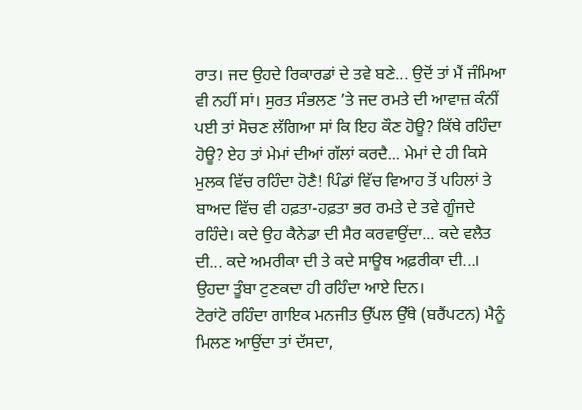ਰਾਤ। ਜਦ ਉਹਦੇ ਰਿਕਾਰਡਾਂ ਦੇ ਤਵੇ ਬਣੇ... ਉਦੋਂ ਤਾਂ ਮੈਂ ਜੰਮਿਆ ਵੀ ਨਹੀਂ ਸਾਂ। ਸੁਰਤ ਸੰਭਲਣ ’ਤੇ ਜਦ ਰਮਤੇ ਦੀ ਆਵਾਜ਼ ਕੰਨੀਂ ਪਈ ਤਾਂ ਸੋਚਣ ਲੱਗਿਆ ਸਾਂ ਕਿ ਇਹ ਕੌਣ ਹੋਊ? ਕਿੱਥੇ ਰਹਿੰਦਾ ਹੋਊ? ਏਹ ਤਾਂ ਮੇਮਾਂ ਦੀਆਂ ਗੱਲਾਂ ਕਰਦੈ... ਮੇਮਾਂ ਦੇ ਹੀ ਕਿਸੇ ਮੁਲਕ ਵਿੱਚ ਰਹਿੰਦਾ ਹੋਣੈ! ਪਿੰਡਾਂ ਵਿੱਚ ਵਿਆਹ ਤੋਂ ਪਹਿਲਾਂ ਤੇ ਬਾਅਦ ਵਿੱਚ ਵੀ ਹਫ਼ਤਾ-ਹਫ਼ਤਾ ਭਰ ਰਮਤੇ ਦੇ ਤਵੇ ਗੂੰਜਦੇ ਰਹਿੰਦੇ। ਕਦੇ ਉਹ ਕੈਨੇਡਾ ਦੀ ਸੈਰ ਕਰਵਾਉਂਦਾ... ਕਦੇ ਵਲੈਤ ਦੀ... ਕਦੇ ਅਮਰੀਕਾ ਦੀ ਤੇ ਕਦੇ ਸਾਊਥ ਅਫ਼ਰੀਕਾ ਦੀ...। ਉਹਦਾ ਤੂੰਬਾ ਟੁਣਕਦਾ ਹੀ ਰਹਿੰਦਾ ਆਏ ਦਿਨ।
ਟੋਰਾਂਟੋ ਰਹਿੰਦਾ ਗਾਇਕ ਮਨਜੀਤ ਉੱਪਲ ਉੱਥੇ (ਬਰੈਂਪਟਨ) ਮੈਨੂੰ ਮਿਲਣ ਆਉਂਦਾ ਤਾਂ ਦੱਸਦਾ,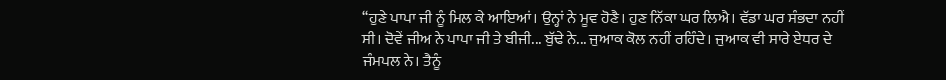‘‘ਹੁਣੇ ਪਾਪਾ ਜੀ ਨੂੰ ਮਿਲ ਕੇ ਆਇਆਂ। ਉਨ੍ਹਾਂ ਨੇ ਮੂਵ ਹੋਣੈ। ਹੁਣ ਨਿੱਕਾ ਘਰ ਲਿਐ। ਵੱਡਾ ਘਰ ਸੰਭਦਾ ਨਹੀਂ ਸੀ। ਦੋਵੇਂ ਜੀਅ ਨੇ ਪਾਪਾ ਜੀ ਤੇ ਬੀਜੀ... ਬੁੱਢੇ ਨੇ... ਜੁਆਕ ਕੋਲ ਨਹੀਂ ਰਹਿੰਦੇ। ਜੁਆਕ ਵੀ ਸਾਰੇ ਏਧਰ ਦੇ ਜੰਮਪਲ ਨੇ। ਤੈਨੂੰ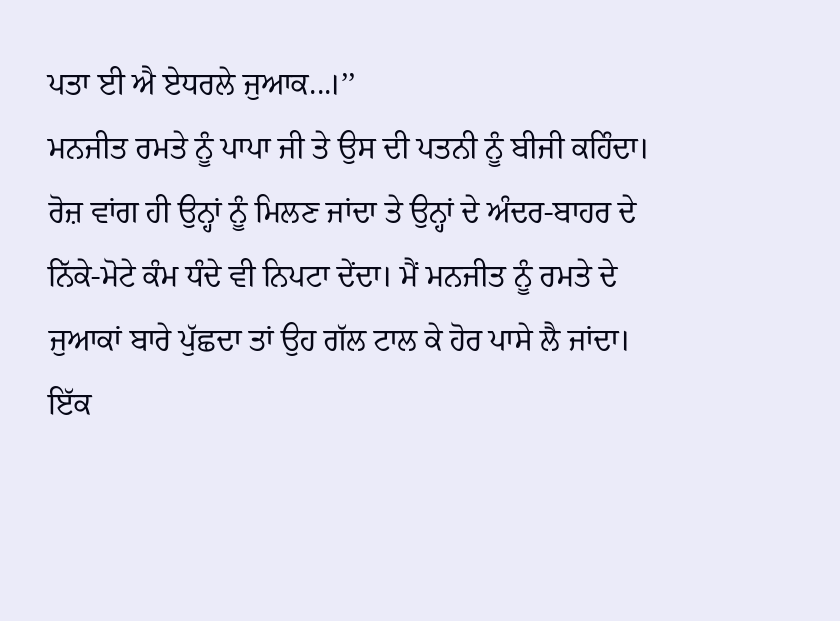ਪਤਾ ਈ ਐ ਏਧਰਲੇ ਜੁਆਕ...।’’
ਮਨਜੀਤ ਰਮਤੇ ਨੂੰ ਪਾਪਾ ਜੀ ਤੇ ਉਸ ਦੀ ਪਤਨੀ ਨੂੰ ਬੀਜੀ ਕਹਿੰਦਾ। ਰੋਜ਼ ਵਾਂਗ ਹੀ ਉਨ੍ਹਾਂ ਨੂੰ ਮਿਲਣ ਜਾਂਦਾ ਤੇ ਉਨ੍ਹਾਂ ਦੇ ਅੰਦਰ-ਬਾਹਰ ਦੇ ਨਿੱਕੇ-ਮੋਟੇ ਕੰਮ ਧੰਦੇ ਵੀ ਨਿਪਟਾ ਦੇਂਦਾ। ਮੈਂ ਮਨਜੀਤ ਨੂੰ ਰਮਤੇ ਦੇ ਜੁਆਕਾਂ ਬਾਰੇ ਪੁੱਛਦਾ ਤਾਂ ਉਹ ਗੱਲ ਟਾਲ ਕੇ ਹੋਰ ਪਾਸੇ ਲੈ ਜਾਂਦਾ। ਇੱਕ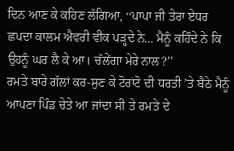ਦਿਨ ਆਣ ਕੇ ਕਹਿਣ ਲੱਗਿਆ, ‘‘ਪਾਪਾ ਜੀ ਤੇਰਾ ਏਧਰ ਛਪਦਾ ਕਾਲਮ ਐਵਰੀ ਵੀਕ ਪੜ੍ਹਦੇ ਨੇ... ਮੈਨੂੰ ਕਹਿੰਦੇ ਨੇ ਕਿ ਉਹਨੂੰ ਘਰ ਲੈ ਕੇ ਆ। ਚੱਲੇਂਗਾ ਮੇਰੇ ਨਾਲ?’’
ਰਮਤੇ ਬਾਰੇ ਗੱਲਾਂ ਕਰ-ਸੁਣ ਕੇ ਟੋਰਾਂਟੋ ਦੀ ਧਰਤੀ ’ਤੇ ਬੈਠੇ ਮੈਨੂੰ ਆਪਣਾ ਪਿੰਡ ਚੇਤੇ ਆ ਜਾਂਦਾ ਸੀ ਤੇ ਰਮਤੇ ਦੇ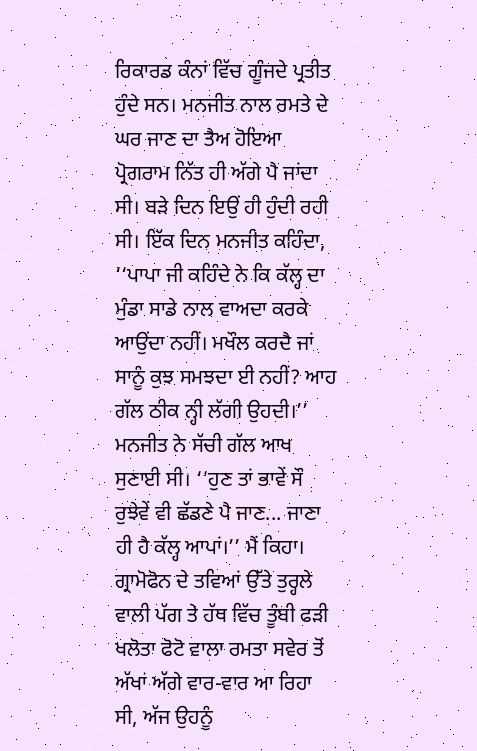ਰਿਕਾਰਡ ਕੰਨਾਂ ਵਿੱਚ ਗੂੰਜਦੇ ਪ੍ਰਤੀਤ ਹੁੰਦੇ ਸਨ। ਮਨਜੀਤ ਨਾਲ ਰਮਤੇ ਦੇ ਘਰ ਜਾਣ ਦਾ ਤੈਅ ਹੋਇਆ ਪ੍ਰੋਗਰਾਮ ਨਿੱਤ ਹੀ ਅੱਗੇ ਪੈ ਜਾਂਦਾ ਸੀ। ਬੜੇ ਦਿਨ ਇਉਂ ਹੀ ਹੁੰਦੀ ਰਹੀ ਸੀ। ਇੱਕ ਦਿਨ ਮਨਜੀਤ ਕਹਿੰਦਾ, ‘‘ਪਾਪਾ ਜੀ ਕਹਿੰਦੇ ਨੇ ਕਿ ਕੱਲ੍ਹ ਦਾ ਮੁੰਡਾ ਸਾਡੇ ਨਾਲ ਵਾਅਦਾ ਕਰਕੇ ਆਉਂਦਾ ਨਹੀਂ। ਮਖੌਲ ਕਰਦੈ ਜਾਂ ਸਾਨੂੰ ਕੁਝ ਸਮਝਦਾ ਈ ਨਹੀਂ? ਆਹ ਗੱਲ ਠੀਕ ਨ੍ਹੀ ਲੱਗੀ ਉਹਦੀ।’’
ਮਨਜੀਤ ਨੇ ਸੱਚੀ ਗੱਲ ਆਖ ਸੁਣਾਈ ਸੀ। ‘‘ਹੁਣ ਤਾਂ ਭਾਵੇਂ ਸੌ ਰੁਝੇਵੇਂ ਵੀ ਛੱਡਣੇ ਪੈ ਜਾਣ... ਜਾਣਾ ਹੀ ਹੈ ਕੱਲ੍ਹ ਆਪਾਂ।’’ ਮੈਂ ਕਿਹਾ।
ਗ੍ਰਾਮੋਫੋਨ ਦੇ ਤਵਿਆਂ ਉੱਤੇ ਤੁਰ੍ਹਲੇ ਵਾਲੀ ਪੱਗ ਤੇ ਹੱਥ ਵਿੱਚ ਤੂੰਬੀ ਫੜੀ ਖਲੋਤਾ ਫੋਟੋ ਵਾਲਾ ਰਮਤਾ ਸਵੇਰ ਤੋਂ ਅੱਖਾਂ ਅੱਗੇ ਵਾਰ-ਵਾਰ ਆ ਰਿਹਾ ਸੀ, ਅੱਜ ਉਹਨੂੰ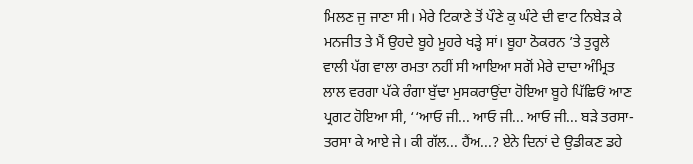ਮਿਲਣ ਜੁ ਜਾਣਾ ਸੀ। ਮੇਰੇ ਟਿਕਾਣੇ ਤੋਂ ਪੌਣੇ ਕੁ ਘੰਟੇ ਦੀ ਵਾਟ ਨਿਬੇੜ ਕੇ ਮਨਜੀਤ ਤੇ ਮੈਂ ਉਹਦੇ ਬੂਹੇ ਮੂਹਰੇ ਖੜ੍ਹੇ ਸਾਂ। ਬੂਹਾ ਠੋਕਰਨ ’ਤੇ ਤੁਰ੍ਹਲੇ ਵਾਲੀ ਪੱਗ ਵਾਲਾ ਰਮਤਾ ਨਹੀਂ ਸੀ ਆਇਆ ਸਗੋਂ ਮੇਰੇ ਦਾਦਾ ਅੰਮ੍ਰਿਤ ਲਾਲ ਵਰਗਾ ਪੱਕੇ ਰੰਗਾ ਬੁੱਢਾ ਮੁਸਕਰਾਉਂਦਾ ਹੋਇਆ ਬੂਹੇ ਪਿੱਛਿਓਂ ਆਣ ਪ੍ਰਗਟ ਹੋਇਆ ਸੀ, ‘‘ਆਓ ਜੀ... ਆਓ ਜੀ... ਆਓ ਜੀ... ਬੜੇ ਤਰਸਾ-ਤਰਸਾ ਕੇ ਆਏ ਜੇ। ਕੀ ਗੱਲ... ਹੈਂਅ...? ਏਨੇ ਦਿਨਾਂ ਦੇ ਉਡੀਕਣ ਡਹੇ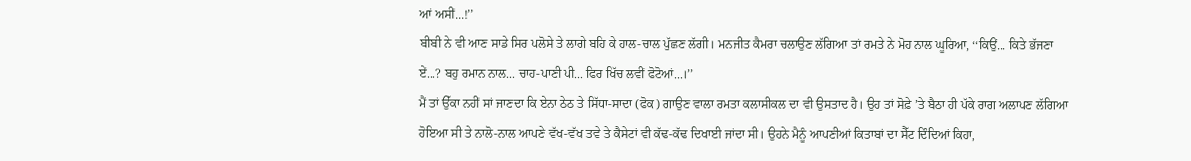ਆਂ ਅਸੀਂ...!’’
ਬੀਬੀ ਨੇ ਵੀ ਆਣ ਸਾਡੇ ਸਿਰ ਪਲੋਸੇ ਤੇ ਲਾਗੇ ਬਹਿ ਕੇ ਹਾਲ-ਚਾਲ ਪੁੱਛਣ ਲੱਗੀ। ਮਨਜੀਤ ਕੈਮਰਾ ਚਲਾਉਣ ਲੱਗਿਆ ਤਾਂ ਰਮਤੇ ਨੇ ਮੋਹ ਨਾਲ ਘੂਰਿਆ, ‘‘ਕਿਉਂ... ਕਿਤੇ ਭੱਜਣਾ ਏਂ...? ਬਹੁ ਰਮਾਨ ਨਾਲ... ਚਾਹ-ਪਾਣੀ ਪੀ... ਫਿਰ ਖਿੱਚ ਲਵੀਂ ਫੋਟੋਆਂ...।’’
ਮੈਂ ਤਾਂ ਉੱਕਾ ਨਹੀਂ ਸਾਂ ਜਾਣਦਾ ਕਿ ਏਨਾ ਠੇਠ ਤੇ ਸਿੱਧਾ-ਸਾਦਾ (ਫੋਕ) ਗਾਉਣ ਵਾਲਾ ਰਮਤਾ ਕਲਾਸੀਕਲ ਦਾ ਵੀ ਉਸਤਾਦ ਹੈ। ਉਹ ਤਾਂ ਸੋਫ਼ੇ ’ਤੇ ਬੈਠਾ ਹੀ ਪੱਕੇ ਰਾਗ ਅਲਾਪਣ ਲੱਗਿਆ ਹੋਇਆ ਸੀ ਤੇ ਨਾਲੋ-ਨਾਲ ਆਪਣੇ ਵੱਖ-ਵੱਖ ਤਵੇ ਤੇ ਕੈਸੇਟਾਂ ਵੀ ਕੱਢ-ਕੱਢ ਦਿਖਾਈ ਜਾਂਦਾ ਸੀ। ਉਹਨੇ ਮੈਨੂੰ ਆਪਣੀਆਂ ਕਿਤਾਬਾਂ ਦਾ ਸੈੱਟ ਦਿੰਦਿਆਂ ਕਿਹਾ,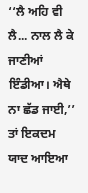‘‘ਲੈ ਅਹਿ ਵੀ ਲੈ... ਨਾਲ ਲੈ ਕੇ ਜਾਣੀਆਂ ਇੰਡੀਆ। ਐਥੇ ਨਾ ਛੱਡ ਜਾਈ,’’ ਤਾਂ ਇਕਦਮ ਯਾਦ ਆਇਆ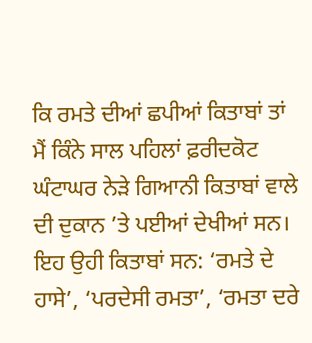ਕਿ ਰਮਤੇ ਦੀਆਂ ਛਪੀਆਂ ਕਿਤਾਬਾਂ ਤਾਂ ਮੈਂ ਕਿੰਨੇ ਸਾਲ ਪਹਿਲਾਂ ਫ਼ਰੀਦਕੋਟ ਘੰਟਾਘਰ ਨੇੜੇ ਗਿਆਨੀ ਕਿਤਾਬਾਂ ਵਾਲੇ ਦੀ ਦੁਕਾਨ ’ਤੇ ਪਈਆਂ ਦੇਖੀਆਂ ਸਨ। ਇਹ ਉਹੀ ਕਿਤਾਬਾਂ ਸਨ: ‘ਰਮਤੇ ਦੇ ਹਾਸੇ’, ‘ਪਰਦੇਸੀ ਰਮਤਾ’, ‘ਰਮਤਾ ਦਰੇ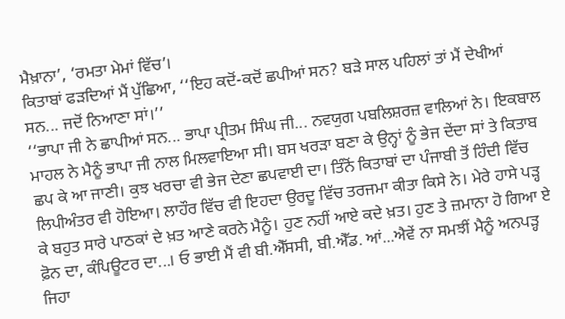ਮੈਖ਼ਾਨਾ’, ‘ਰਮਤਾ ਮੇਮਾਂ ਵਿੱਚ’।
ਕਿਤਾਬਾਂ ਫੜਦਿਆਂ ਮੈਂ ਪੁੱਛਿਆ, ‘‘ਇਹ ਕਦੋਂ-ਕਦੋਂ ਛਪੀਆਂ ਸਨ? ਬੜੇ ਸਾਲ ਪਹਿਲਾਂ ਤਾਂ ਮੈਂ ਦੇਖੀਆਂ ਸਨ... ਜਦੋਂ ਨਿਆਣਾ ਸਾਂ।’’
‘‘ਭਾਪਾ ਜੀ ਨੇ ਛਾਪੀਆਂ ਸਨ... ਭਾਪਾ ਪ੍ਰੀਤਮ ਸਿੰਘ ਜੀ... ਨਵਯੁਗ ਪਬਲਿਸ਼ਰਜ਼ ਵਾਲਿਆਂ ਨੇ। ਇਕਬਾਲ ਮਾਹਲ ਨੇ ਮੈਨੂੰ ਭਾਪਾ ਜੀ ਨਾਲ ਮਿਲਵਾਇਆ ਸੀ। ਬਸ ਖਰੜਾ ਬਣਾ ਕੇ ਉਨ੍ਹਾਂ ਨੂੰ ਭੇਜ ਦੇਂਦਾ ਸਾਂ ਤੇ ਕਿਤਾਬ ਛਪ ਕੇ ਆ ਜਾਣੀ। ਕੁਝ ਖਰਚਾ ਵੀ ਭੇਜ ਦੇਣਾ ਛਪਵਾਈ ਦਾ। ਤਿੰਨੋਂ ਕਿਤਾਬਾਂ ਦਾ ਪੰਜਾਬੀ ਤੋਂ ਹਿੰਦੀ ਵਿੱਚ ਲਿਪੀਅੰਤਰ ਵੀ ਹੋਇਆ। ਲਾਹੌਰ ਵਿੱਚ ਵੀ ਇਹਦਾ ਉਰਦੂ ਵਿੱਚ ਤਰਜਮਾ ਕੀਤਾ ਕਿਸੇ ਨੇ। ਮੇਰੇ ਹਾਸੇ ਪੜ੍ਹ ਕੇ ਬਹੁਤ ਸਾਰੇ ਪਾਠਕਾਂ ਦੇ ਖ਼ਤ ਆਣੇ ਕਰਨੇ ਮੈਨੂੰ। ਹੁਣ ਨਹੀਂ ਆਏ ਕਦੇ ਖ਼ਤ। ਹੁਣ ਤੇ ਜ਼ਮਾਨਾ ਹੋ ਗਿਆ ਏ ਫ਼ੋਨ ਦਾ, ਕੰਪਿਊਟਰ ਦਾ...। ਓ ਭਾਈ ਮੈਂ ਵੀ ਬੀ.ਐੱਸਸੀ, ਬੀ.ਐੱਡ. ਆਂ...ਐਵੇਂ ਨਾ ਸਮਝੀਂ ਮੈਨੂੰ ਅਨਪੜ੍ਹ ਜਿਹਾ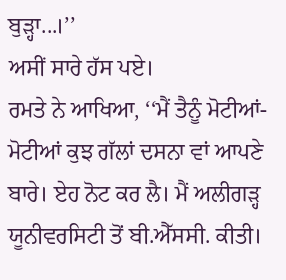ਬੁੜ੍ਹਾ...।’’
ਅਸੀਂ ਸਾਰੇ ਹੱਸ ਪਏ।
ਰਮਤੇ ਨੇ ਆਖਿਆ, ‘‘ਮੈਂ ਤੈਨੂੰ ਮੋਟੀਆਂ-ਮੋਟੀਆਂ ਕੁਝ ਗੱਲਾਂ ਦਸਨਾ ਵਾਂ ਆਪਣੇ ਬਾਰੇ। ਏਹ ਨੋਟ ਕਰ ਲੈ। ਮੈਂ ਅਲੀਗੜ੍ਹ ਯੂਨੀਵਰਸਿਟੀ ਤੋਂ ਬੀ.ਐੱਸਸੀ. ਕੀਤੀ।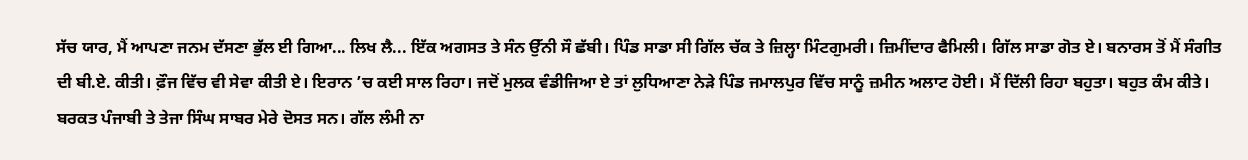ਸੱਚ ਯਾਰ, ਮੈਂ ਆਪਣਾ ਜਨਮ ਦੱਸਣਾ ਭੁੱਲ ਈ ਗਿਆ... ਲਿਖ ਲੈ... ਇੱਕ ਅਗਸਤ ਤੇ ਸੰਨ ਉੱਨੀ ਸੌ ਛੱਬੀ। ਪਿੰਡ ਸਾਡਾ ਸੀ ਗਿੱਲ ਚੱਕ ਤੇ ਜ਼ਿਲ੍ਹਾ ਮਿੰਟਗੁਮਰੀ। ਜ਼ਿਮੀਂਦਾਰ ਫੈਮਿਲੀ। ਗਿੱਲ ਸਾਡਾ ਗੋਤ ਏ। ਬਨਾਰਸ ਤੋਂ ਮੈਂ ਸੰਗੀਤ ਦੀ ਬੀ.ਏ. ਕੀਤੀ। ਫ਼ੌਜ ਵਿੱਚ ਵੀ ਸੇਵਾ ਕੀਤੀ ਏ। ਇਰਾਨ ’ਚ ਕਈ ਸਾਲ ਰਿਹਾ। ਜਦੋਂ ਮੁਲਕ ਵੰਡੀਜਿਆ ਏ ਤਾਂ ਲੁਧਿਆਣਾ ਨੇੜੇ ਪਿੰਡ ਜਮਾਲਪੁਰ ਵਿੱਚ ਸਾਨੂੰ ਜ਼ਮੀਨ ਅਲਾਟ ਹੋਈ। ਮੈਂ ਦਿੱਲੀ ਰਿਹਾ ਬਹੁਤਾ। ਬਹੁਤ ਕੰਮ ਕੀਤੇ। ਬਰਕਤ ਪੰਜਾਬੀ ਤੇ ਤੇਜਾ ਸਿੰਘ ਸਾਬਰ ਮੇਰੇ ਦੋਸਤ ਸਨ। ਗੱਲ ਲੰਮੀ ਨਾ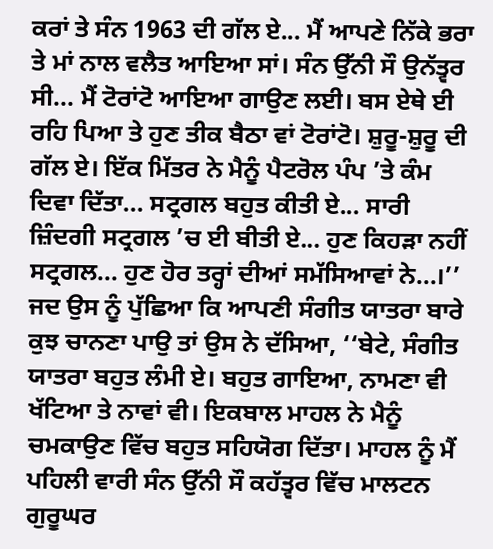ਕਰਾਂ ਤੇ ਸੰਨ 1963 ਦੀ ਗੱਲ ਏ... ਮੈਂ ਆਪਣੇ ਨਿੱਕੇ ਭਰਾ ਤੇ ਮਾਂ ਨਾਲ ਵਲੈਤ ਆਇਆ ਸਾਂ। ਸੰਨ ਉੱਨੀ ਸੌ ਉਨੱਤ੍ਵਰ ਸੀ... ਮੈਂ ਟੋਰਾਂਟੋ ਆਇਆ ਗਾਉਣ ਲਈ। ਬਸ ਏਥੇ ਈ ਰਹਿ ਪਿਆ ਤੇ ਹੁਣ ਤੀਕ ਬੈਠਾ ਵਾਂ ਟੋਰਾਂਟੋ। ਸ਼ੁਰੂ-ਸ਼ੁਰੂ ਦੀ ਗੱਲ ਏ। ਇੱਕ ਮਿੱਤਰ ਨੇ ਮੈਨੂੰ ਪੈਟਰੋਲ ਪੰਪ ’ਤੇ ਕੰਮ ਦਿਵਾ ਦਿੱਤਾ... ਸਟ੍ਰਗਲ ਬਹੁਤ ਕੀਤੀ ਏ... ਸਾਰੀ ਜ਼ਿੰਦਗੀ ਸਟ੍ਰਗਲ ’ਚ ਈ ਬੀਤੀ ਏ... ਹੁਣ ਕਿਹੜਾ ਨਹੀਂ ਸਟ੍ਰਗਲ... ਹੁਣ ਹੋਰ ਤਰ੍ਹਾਂ ਦੀਆਂ ਸਮੱਸਿਆਵਾਂ ਨੇ...।’’
ਜਦ ਉਸ ਨੂੰ ਪੁੱਛਿਆ ਕਿ ਆਪਣੀ ਸੰਗੀਤ ਯਾਤਰਾ ਬਾਰੇ ਕੁਝ ਚਾਨਣਾ ਪਾਉ ਤਾਂ ਉਸ ਨੇ ਦੱਸਿਆ, ‘‘ਬੇਟੇ, ਸੰਗੀਤ ਯਾਤਰਾ ਬਹੁਤ ਲੰਮੀ ਏ। ਬਹੁਤ ਗਾਇਆ, ਨਾਮਣਾ ਵੀ ਖੱਟਿਆ ਤੇ ਨਾਵਾਂ ਵੀ। ਇਕਬਾਲ ਮਾਹਲ ਨੇ ਮੈਨੂੰ ਚਮਕਾਉਣ ਵਿੱਚ ਬਹੁਤ ਸਹਿਯੋਗ ਦਿੱਤਾ। ਮਾਹਲ ਨੂੰ ਮੈਂ ਪਹਿਲੀ ਵਾਰੀ ਸੰਨ ਉੱਨੀ ਸੌ ਕਹੱਤ੍ਵਰ ਵਿੱਚ ਮਾਲਟਨ ਗੁਰੂਘਰ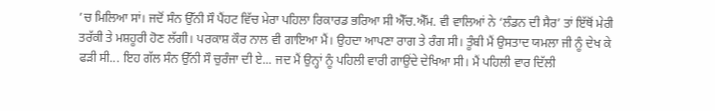’ਚ ਮਿਲਿਆ ਸਾਂ। ਜਦੋਂ ਸੰਨ ਉੱਨੀ ਸੌ ਪੈਂਹਟ ਵਿੱਚ ਮੇਰਾ ਪਹਿਲਾ ਰਿਕਾਰਡ ਭਰਿਆ ਸੀ ਐੱਚ.ਐੱਮ. ਵੀ ਵਾਲਿਆਂ ਨੇ ‘ਲੰਡਨ ਦੀ ਸੈਰ’ ਤਾਂ ਇੱਥੋਂ ਮੇਰੀ ਤਰੱਕੀ ਤੇ ਮਸ਼ਹੂਰੀ ਹੋਣ ਲੱਗੀ। ਪਰਕਾਸ਼ ਕੌਰ ਨਾਲ ਵੀ ਗਾਇਆ ਮੈਂ। ਉਹਦਾ ਆਪਣਾ ਰਾਗ ਤੇ ਰੰਗ ਸੀ। ਤੂੰਬੀ ਮੈਂ ਉਸਤਾਦ ਯਮਲਾ ਜੀ ਨੂੰ ਦੇਖ ਕੇ ਫੜੀ ਸੀ... ਇਹ ਗੱਲ ਸੰਨ ਉੱਨੀ ਸੌ ਚੁਰੰਜਾ ਦੀ ਏ... ਜਦ ਮੈਂ ਉਨ੍ਹਾਂ ਨੂੰ ਪਹਿਲੀ ਵਾਰੀ ਗਾਉਂਦੇ ਦੇਖਿਆ ਸੀ। ਮੈਂ ਪਹਿਲੀ ਵਾਰ ਦਿੱਲੀ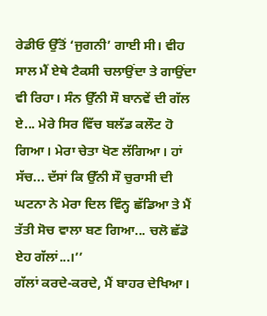ਰੇਡੀਓ ਉੱਤੋਂ ‘ਜੁਗਨੀ’ ਗਾਈ ਸੀ। ਵੀਹ ਸਾਲ ਮੈਂ ਏਥੇ ਟੈਕਸੀ ਚਲਾਉਂਦਾ ਤੇ ਗਾਉਂਦਾ ਵੀ ਰਿਹਾ। ਸੰਨ ਉੱਨੀ ਸੌ ਬਾਨਵੇਂ ਦੀ ਗੱਲ ਏ... ਮੇਰੇ ਸਿਰ ਵਿੱਚ ਬਲੱਡ ਕਲੌਟ ਹੋ ਗਿਆ। ਮੇਰਾ ਚੇਤਾ ਖੋਣ ਲੱਗਿਆ। ਹਾਂ ਸੱਚ... ਦੱਸਾਂ ਕਿ ਉੱਨੀ ਸੌ ਚੁਰਾਸੀ ਦੀ ਘਟਨਾ ਨੇ ਮੇਰਾ ਦਿਲ ਵਿੰਨ੍ਹ ਛੱਡਿਆ ਤੇ ਮੈਂ ਤੱਤੀ ਸੋਚ ਵਾਲਾ ਬਣ ਗਿਆ... ਚਲੋ ਛੱਡੋ ਏਹ ਗੱਲਾਂ...।’’
ਗੱਲਾਂ ਕਰਦੇ-ਕਰਦੇ, ਮੈਂ ਬਾਹਰ ਦੇਖਿਆ।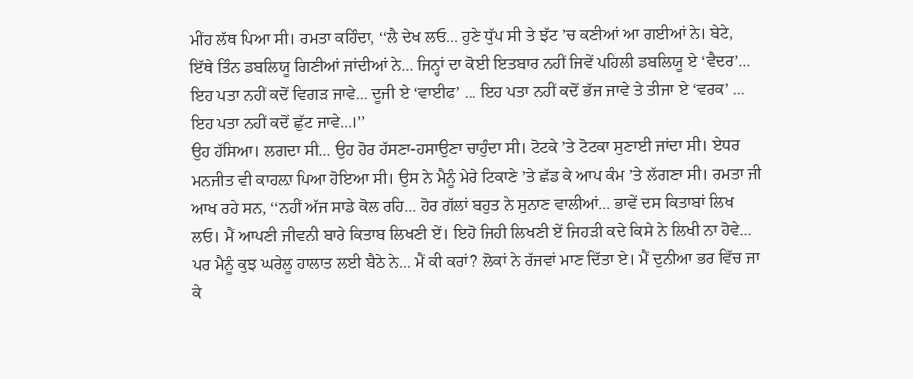ਮੀਂਹ ਲੱਥ ਪਿਆ ਸੀ। ਰਮਤਾ ਕਹਿੰਦਾ, ‘‘ਲੈ ਦੇਖ ਲਓ... ਹੁਣੇ ਧੁੱਪ ਸੀ ਤੇ ਝੱਟ ’ਚ ਕਣੀਆਂ ਆ ਗਈਆਂ ਨੇ। ਬੇਟੇ, ਇੱਥੇ ਤਿੰਨ ਡਬਲਿਯੂ ਗਿਣੀਆਂ ਜਾਂਦੀਆਂ ਨੇ... ਜਿਨ੍ਹਾਂ ਦਾ ਕੋਈ ਇਤਬਾਰ ਨਹੀਂ ਜਿਵੇਂ ਪਹਿਲੀ ਡਬਲਿਯੂ ਏ ‘ਵੈਦਰ’... ਇਹ ਪਤਾ ਨਹੀਂ ਕਦੋਂ ਵਿਗੜ ਜਾਵੇ... ਦੂਜੀ ਏ ‘ਵਾਈਫ’ ... ਇਹ ਪਤਾ ਨਹੀਂ ਕਦੋਂ ਭੱਜ ਜਾਵੇ ਤੇ ਤੀਜਾ ਏ ‘ਵਰਕ’ ... ਇਹ ਪਤਾ ਨਹੀਂ ਕਦੋਂ ਛੁੱਟ ਜਾਵੇ...।’’
ਉਹ ਹੱਸਿਆ। ਲਗਦਾ ਸੀ... ਉਹ ਹੋਰ ਹੱਸਣਾ-ਹਸਾਉਣਾ ਚਾਹੁੰਦਾ ਸੀ। ਟੋਟਕੇ ’ਤੇ ਟੋਟਕਾ ਸੁਣਾਈ ਜਾਂਦਾ ਸੀ। ਏਧਰ ਮਨਜੀਤ ਵੀ ਕਾਹਲ਼ਾ ਪਿਆ ਹੋਇਆ ਸੀ। ਉਸ ਨੇ ਮੈਨੂੰ ਮੇਰੇ ਟਿਕਾਣੇ ’ਤੇ ਛੱਡ ਕੇ ਆਪ ਕੰਮ ’ਤੇ ਲੱਗਣਾ ਸੀ। ਰਮਤਾ ਜੀ ਆਖ ਰਹੇ ਸਨ, ‘‘ਨਹੀਂ ਅੱਜ ਸਾਡੇ ਕੋਲ ਰਹਿ... ਹੋਰ ਗੱਲਾਂ ਬਹੁਤ ਨੇ ਸੁਨਾਣ ਵਾਲੀਆਂ... ਭਾਵੇਂ ਦਸ ਕਿਤਾਬਾਂ ਲਿਖ ਲਓ। ਮੈਂ ਆਪਣੀ ਜੀਵਨੀ ਬਾਰੇ ਕਿਤਾਬ ਲਿਖਣੀ ਏਂ। ਇਹੋ ਜਿਹੀ ਲਿਖਣੀ ਏਂ ਜਿਹੜੀ ਕਦੇ ਕਿਸੇ ਨੇ ਲਿਖੀ ਨਾ ਹੋਵੇ... ਪਰ ਮੈਨੂੰ ਕੁਝ ਘਰੇਲੂ ਹਾਲਾਤ ਲਈ ਬੈਠੇ ਨੇ... ਮੈਂ ਕੀ ਕਰਾਂ? ਲੋਕਾਂ ਨੇ ਰੱਜਵਾਂ ਮਾਣ ਦਿੱਤਾ ਏ। ਮੈਂ ਦੁਨੀਆ ਭਰ ਵਿੱਚ ਜਾ ਕੇ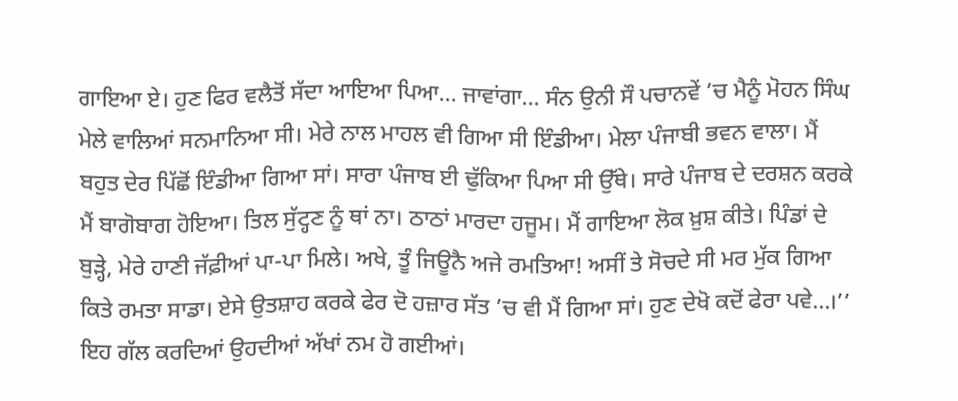ਗਾਇਆ ਏ। ਹੁਣ ਫਿਰ ਵਲੈਤੋਂ ਸੱਦਾ ਆਇਆ ਪਿਆ... ਜਾਵਾਂਗਾ... ਸੰਨ ਉਨੀ ਸੌ ਪਚਾਨਵੇਂ ’ਚ ਮੈਨੂੰ ਮੋਹਨ ਸਿੰਘ ਮੇਲੇ ਵਾਲਿਆਂ ਸਨਮਾਨਿਆ ਸੀ। ਮੇਰੇ ਨਾਲ ਮਾਹਲ ਵੀ ਗਿਆ ਸੀ ਇੰਡੀਆ। ਮੇਲਾ ਪੰਜਾਬੀ ਭਵਨ ਵਾਲਾ। ਮੈਂ ਬਹੁਤ ਦੇਰ ਪਿੱਛੋਂ ਇੰਡੀਆ ਗਿਆ ਸਾਂ। ਸਾਰਾ ਪੰਜਾਬ ਈ ਢੁੱਕਿਆ ਪਿਆ ਸੀ ਉੱਥੇ। ਸਾਰੇ ਪੰਜਾਬ ਦੇ ਦਰਸ਼ਨ ਕਰਕੇ ਮੈਂ ਬਾਗੋਬਾਗ ਹੋਇਆ। ਤਿਲ ਸੁੱਟ੍ਹਣ ਨੂੰ ਥਾਂ ਨਾ। ਠਾਠਾਂ ਮਾਰਦਾ ਹਜੂਮ। ਮੈਂ ਗਾਇਆ ਲੋਕ ਖ਼ੁਸ਼ ਕੀਤੇ। ਪਿੰਡਾਂ ਦੇ ਬੁੜ੍ਹੇ, ਮੇਰੇ ਹਾਣੀ ਜੱਫ਼ੀਆਂ ਪਾ-ਪਾ ਮਿਲੇ। ਅਖੇ, ਤੂੰ ਜਿਊਨੈ ਅਜੇ ਰਮਤਿਆ! ਅਸੀਂ ਤੇ ਸੋਚਦੇ ਸੀ ਮਰ ਮੁੱਕ ਗਿਆ ਕਿਤੇ ਰਮਤਾ ਸਾਡਾ। ਏਸੇ ਉਤਸ਼ਾਹ ਕਰਕੇ ਫੇਰ ਦੋ ਹਜ਼ਾਰ ਸੱਤ ’ਚ ਵੀ ਮੈਂ ਗਿਆ ਸਾਂ। ਹੁਣ ਦੇਖੋ ਕਦੋਂ ਫੇਰਾ ਪਵੇ...।’’
ਇਹ ਗੱਲ ਕਰਦਿਆਂ ਉਹਦੀਆਂ ਅੱਖਾਂ ਨਮ ਹੋ ਗਈਆਂ।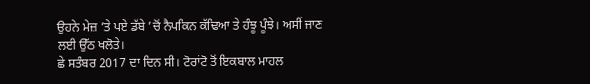ਉਹਨੇ ਮੇਜ਼ ’ਤੇ ਪਏ ਡੱਬੇ ’ਚੋਂ ਨੈਪਕਿਨ ਕੱਢਿਆ ਤੇ ਹੰਝੂ ਪੂੰਝੇ। ਅਸੀਂ ਜਾਣ ਲਈ ਉੱਠ ਖਲੋਤੇ।
ਛੇ ਸਤੰਬਰ 2017 ਦਾ ਦਿਨ ਸੀ। ਟੋਰਾਂਟੋ ਤੋਂ ਇਕਬਾਲ ਮਾਹਲ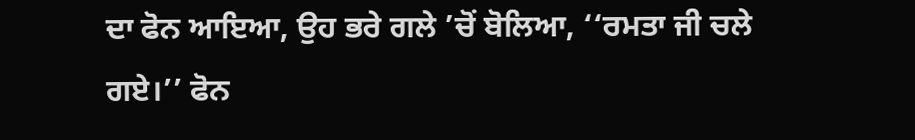ਦਾ ਫੋਨ ਆਇਆ, ਉਹ ਭਰੇ ਗਲੇ ’ਚੋਂ ਬੋਲਿਆ, ‘‘ਰਮਤਾ ਜੀ ਚਲੇ ਗਏ।’’ ਫੋਨ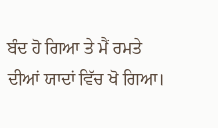ਬੰਦ ਹੋ ਗਿਆ ਤੇ ਮੈਂ ਰਮਤੇ ਦੀਆਂ ਯਾਦਾਂ ਵਿੱਚ ਖੋ ਗਿਆ।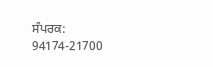ਸੰਪਰਕ: 94174-21700